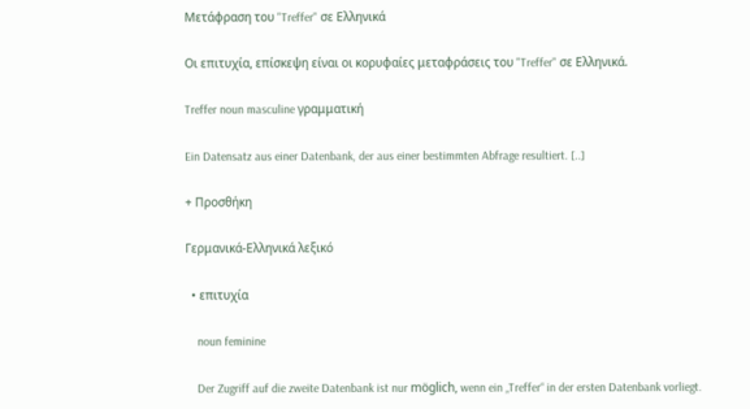Μετάφραση του "Treffer" σε Ελληνικά

Οι επιτυχία, επίσκεψη είναι οι κορυφαίες μεταφράσεις του "Treffer" σε Ελληνικά.

Treffer noun masculine γραμματική

Ein Datensatz aus einer Datenbank, der aus einer bestimmten Abfrage resultiert. [..]

+ Προσθήκη

Γερμανικά-Ελληνικά λεξικό

  • επιτυχία

    noun feminine

    Der Zugriff auf die zweite Datenbank ist nur möglich, wenn ein „Treffer“ in der ersten Datenbank vorliegt.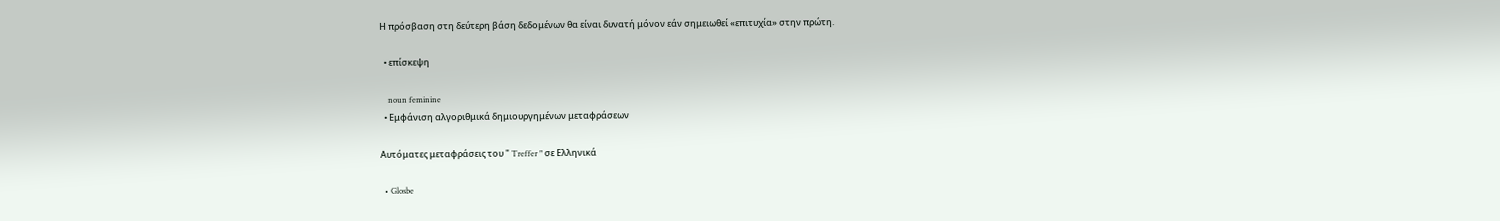Η πρόσβαση στη δεύτερη βάση δεδομένων θα είναι δυνατή μόνον εάν σημειωθεί «επιτυχία» στην πρώτη.

  • επίσκεψη

    noun feminine
  • Εμφάνιση αλγοριθμικά δημιουργημένων μεταφράσεων

Αυτόματες μεταφράσεις του " Treffer " σε Ελληνικά

  • Glosbe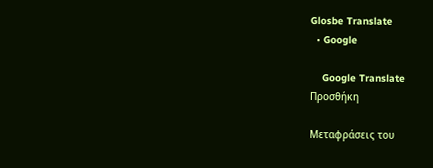Glosbe Translate
  • Google

    Google Translate
Προσθήκη

Μεταφράσεις του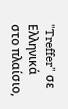"Treffer" σε Ελληνικά στο πλαίσιο,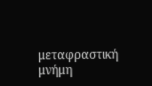μεταφραστική μνήμη